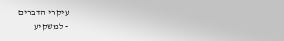עיקרי הדברים
- למשקיע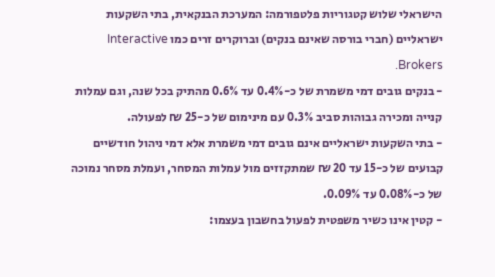הישראלי שלוש קטגוריות פלטפורמה: המערכת הבנקאית, בתי השקעות ישראליים (חברי בורסה שאינם בנקים) וברוקרים זרים כמו Interactive Brokers.
- בנקים גובים דמי משמרת של כ-0.4% עד 0.6% מהתיק בכל שנה, וגם עמלות קנייה ומכירה גבוהות סביב 0.3% עם מינימום של כ-25 ₪ לפעולה.
- בתי השקעות ישראליים אינם גובים דמי משמרת אלא דמי ניהול חודשיים קבועים של כ-15 עד 20 ₪ שמתקזזים מול עמלות המסחר, ועמלת מסחר נמוכה של כ-0.08% עד 0.09%.
- קטין אינו כשיר משפטית לפעול בחשבון בעצמו: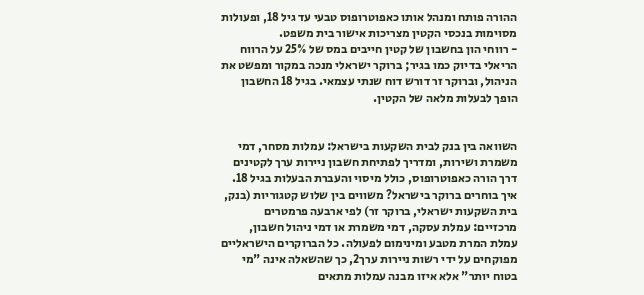ההורה פותח ומנהל אותו כאפוטרופוס טבעי עד גיל 18, ופעולות מסוימות בנכסי הקטין מצריכות אישור בית משפט.
- רווחי הון בחשבון של קטין חייבים במס של 25% על הרווח הריאלי בדיוק כמו בגיר; ברוקר ישראלי מנכה במקור ומפשט את הניהול, וברוקר זר דורש דוח שנתי עצמאי. בגיל 18 החשבון הופך לבעלות מלאה של הקטין.


השוואה בין בנק לבית השקעות בישראל: עמלות מסחר, דמי משמרת ושירות, ומדריך לפתיחת חשבון ניירות ערך לקטינים דרך הורה כאפוטרופוס, כולל מיסוי והעברת הבעלות בגיל 18.
איך בוחרים ברוקר בישראל? משווים בין שלוש קטגוריות (בנק, בית השקעות ישראלי, ברוקר זר) לפי ארבעה פרמטרים מרכזיים: עמלת עסקה, דמי משמרת או דמי ניהול חשבון, עמלת המרת מטבע ומינימום לפעולה. כל הברוקרים הישראליים מפוקחים על ידי רשות ניירות ערך2, כך שהשאלה אינה "מי בטוח יותר" אלא איזו מבנה עמלות מתאים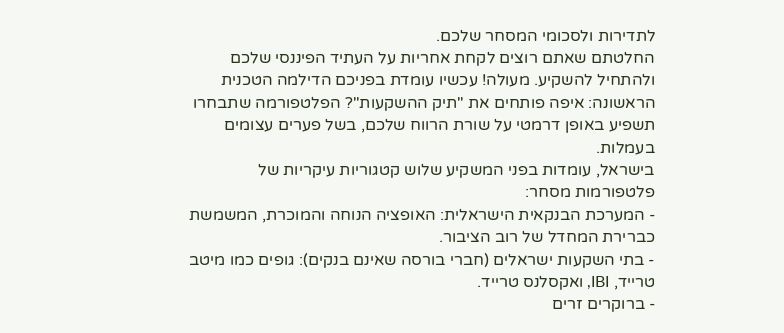לתדירות ולסכומי המסחר שלכם.
החלטתם שאתם רוצים לקחת אחריות על העתיד הפיננסי שלכם ולהתחיל להשקיע. מעולה! עכשיו עומדת בפניכם הדילמה הטכנית הראשונה: איפה פותחים את "תיק ההשקעות"? הפלטפורמה שתבחרו תשפיע באופן דרמטי על שורת הרווח שלכם, בשל פערים עצומים בעמלות.
בישראל, עומדות בפני המשקיע שלוש קטגוריות עיקריות של פלטפורמות מסחר:
- המערכת הבנקאית הישראלית: האופציה הנוחה והמוכרת, המשמשת כברירת המחדל של רוב הציבור.
- בתי השקעות ישראלים (חברי בורסה שאינם בנקים): גופים כמו מיטב טרייד, IBI, ואקסלנס טרייד.
- ברוקרים זרים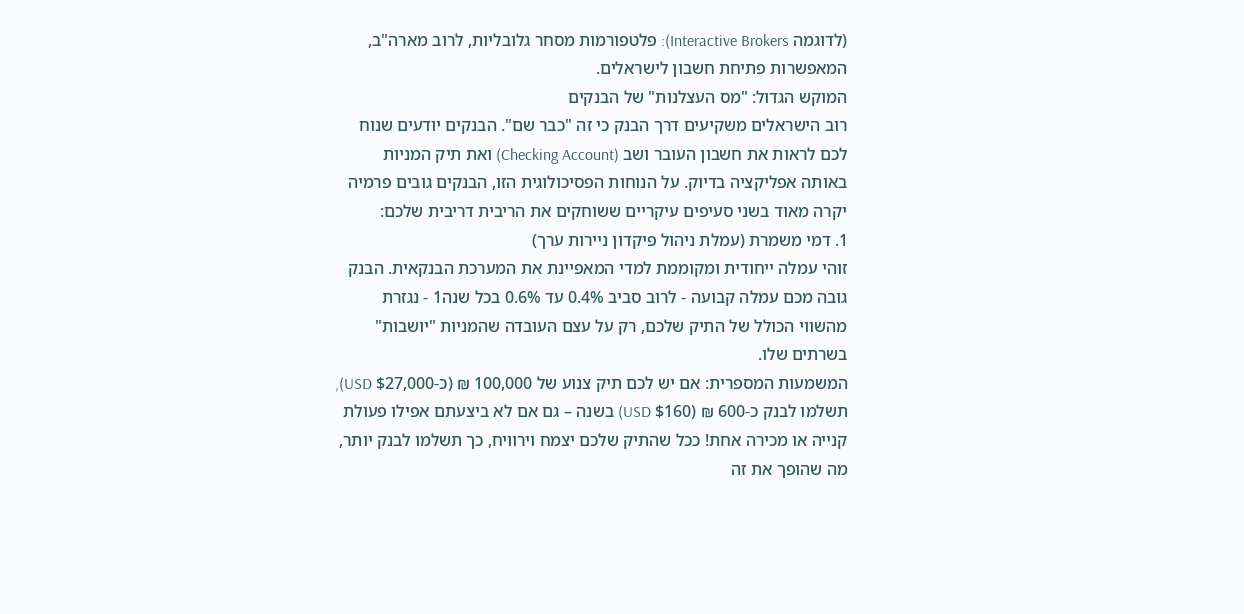(לדוגמה Interactive Brokers): פלטפורמות מסחר גלובליות, לרוב מארה"ב, המאפשרות פתיחת חשבון לישראלים.
המוקש הגדול: "מס העצלנות" של הבנקים
רוב הישראלים משקיעים דרך הבנק כי זה "כבר שם". הבנקים יודעים שנוח לכם לראות את חשבון העובר ושב (Checking Account) ואת תיק המניות באותה אפליקציה בדיוק. על הנוחות הפסיכולוגית הזו, הבנקים גובים פרמיה יקרה מאוד בשני סעיפים עיקריים ששוחקים את הריבית דריבית שלכם:
1. דמי משמרת (עמלת ניהול פיקדון ניירות ערך)
זוהי עמלה ייחודית ומקוממת למדי המאפיינת את המערכת הבנקאית. הבנק גובה מכם עמלה קבועה - לרוב סביב 0.4% עד 0.6% בכל שנה1 - נגזרת מהשווי הכולל של התיק שלכם, רק על עצם העובדה שהמניות "יושבות" בשרתים שלו.
המשמעות המספרית: אם יש לכם תיק צנוע של 100,000 ₪ (כ-$27,000 USD), תשלמו לבנק כ-600 ₪ ($160 USD) בשנה – גם אם לא ביצעתם אפילו פעולת קנייה או מכירה אחת! ככל שהתיק שלכם יצמח וירוויח, כך תשלמו לבנק יותר, מה שהופך את זה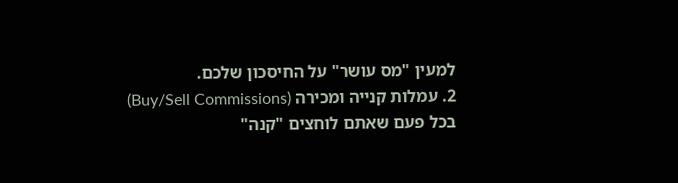למעין "מס עושר" על החיסכון שלכם.
2. עמלות קנייה ומכירה (Buy/Sell Commissions)
בכל פעם שאתם לוחצים "קנה"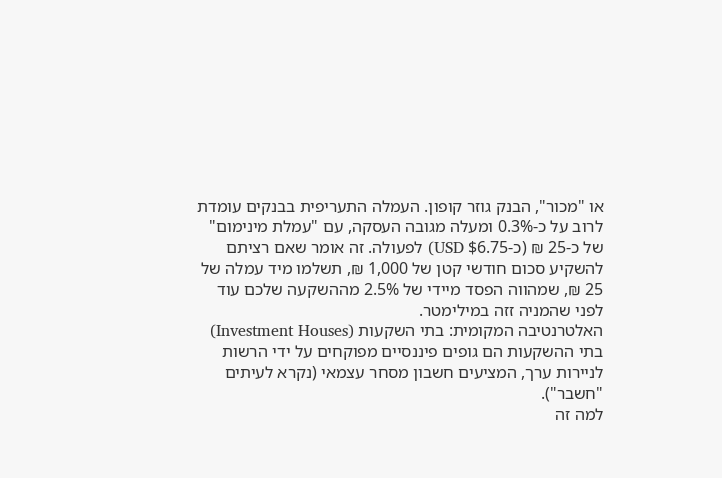או "מכור", הבנק גוזר קופון. העמלה התעריפית בבנקים עומדת לרוב על כ-0.3% ומעלה מגובה העסקה, עם "עמלת מינימום" של כ-25 ₪ (כ-$6.75 USD) לפעולה. זה אומר שאם רציתם להשקיע סכום חודשי קטן של 1,000 ₪, תשלמו מיד עמלה של 25 ₪, שמהווה הפסד מיידי של 2.5% מההשקעה שלכם עוד לפני שהמניה זזה במילימטר.
האלטרנטיבה המקומית: בתי השקעות (Investment Houses)
בתי ההשקעות הם גופים פיננסיים מפוקחים על ידי הרשות לניירות ערך, המציעים חשבון מסחר עצמאי (נקרא לעיתים "חשבר").
למה זה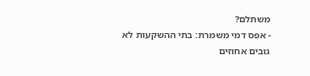משתלם?
- אפס דמי משמרת: בתי ההשקעות לא גובים אחוזים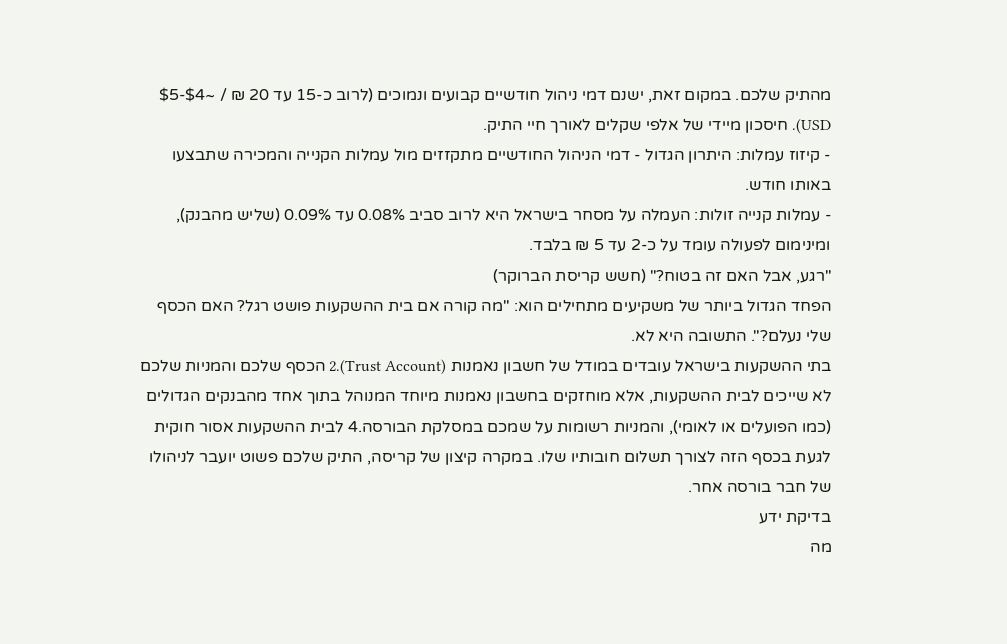מהתיק שלכם. במקום זאת, ישנם דמי ניהול חודשיים קבועים ונמוכים (לרוב כ-15 עד 20 ₪ / ~$4-$5 USD). חיסכון מיידי של אלפי שקלים לאורך חיי התיק.
- קיזוז עמלות: היתרון הגדול - דמי הניהול החודשיים מתקזזים מול עמלות הקנייה והמכירה שתבצעו באותו חודש.
- עמלות קנייה זולות: העמלה על מסחר בישראל היא לרוב סביב 0.08% עד 0.09% (שליש מהבנק), ומינימום לפעולה עומד על כ-2 עד 5 ₪ בלבד.
"רגע, אבל האם זה בטוח?" (חשש קריסת הברוקר)
הפחד הגדול ביותר של משקיעים מתחילים הוא: "מה קורה אם בית ההשקעות פושט רגל? האם הכסף שלי נעלם?". התשובה היא לא.
בתי ההשקעות בישראל עובדים במודל של חשבון נאמנות (Trust Account).2 הכסף שלכם והמניות שלכם לא שייכים לבית ההשקעות, אלא מוחזקים בחשבון נאמנות מיוחד המנוהל בתוך אחד מהבנקים הגדולים (כמו הפועלים או לאומי), והמניות רשומות על שמכם במסלקת הבורסה.4 לבית ההשקעות אסור חוקית לגעת בכסף הזה לצורך תשלום חובותיו שלו. במקרה קיצון של קריסה, התיק שלכם פשוט יועבר לניהולו של חבר בורסה אחר.
בדיקת ידע
מה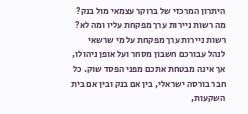היתרון המרכזי של ברוקר עצמאי מול בנק?
מה רשות ניירות ערך מפקחת עליו ומה לא?
רשות ניירות ערך מפקחת על מי שרשאי לנהל עבורכם חשבון מסחר ועל אופן ניהולו, אך אינה מבטחת אתכם מפני הפסד שוק. כל חבר בורסה ישראלי, בין אם בנק ובין אם בית השקעות,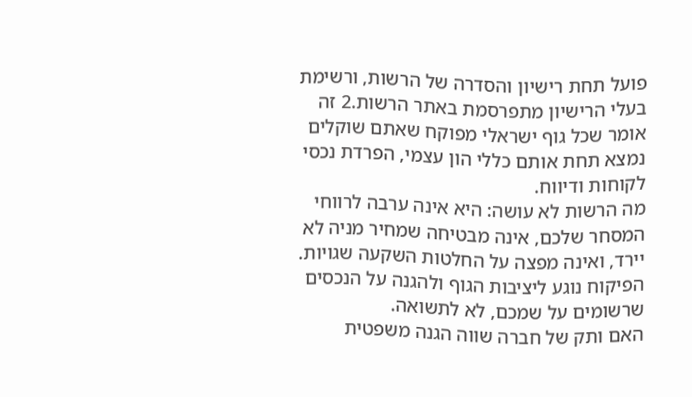פועל תחת רישיון והסדרה של הרשות, ורשימת בעלי הרישיון מתפרסמת באתר הרשות.2 זה אומר שכל גוף ישראלי מפוקח שאתם שוקלים נמצא תחת אותם כללי הון עצמי, הפרדת נכסי לקוחות ודיווח.
מה הרשות לא עושה: היא אינה ערבה לרווחי המסחר שלכם, אינה מבטיחה שמחיר מניה לא יירד, ואינה מפצה על החלטות השקעה שגויות. הפיקוח נוגע ליציבות הגוף ולהגנה על הנכסים שרשומים על שמכם, לא לתשואה.
האם ותק של חברה שווה הגנה משפטית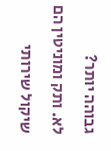גבוהה יותר?
לא. ותק ומוניטין הם שיקול שירותי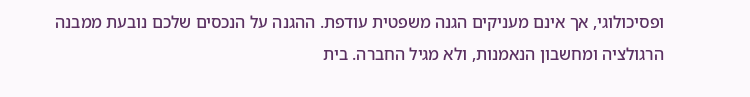ופסיכולוגי, אך אינם מעניקים הגנה משפטית עודפת. ההגנה על הנכסים שלכם נובעת ממבנה הרגולציה ומחשבון הנאמנות, ולא מגיל החברה. בית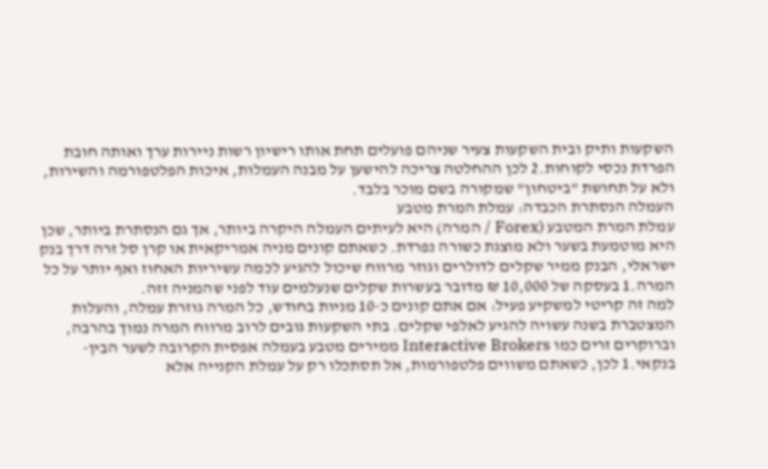השקעות ותיק ובית השקעות צעיר שניהם פועלים תחת אותו רישיון רשות ניירות ערך ואותה חובת הפרדת נכסי לקוחות.2 לכן ההחלטה צריכה להישען על מבנה העמלות, איכות הפלטפורמה והשירות, ולא על תחושת "ביטחון" שמקורה בשם מוכר בלבד.
העמלה הנסתרת הכבדה: עמלת המרת מטבע
עמלת המרת המטבע (Forex / המרה) היא לעיתים העמלה היקרה ביותר, אך גם הנסתרת ביותר, שכן היא מוטמעת בשער ולא מוצגת כשורה נפרדת. כשאתם קונים מניה אמריקאית או קרן סל זרה דרך בנק ישראלי, הבנק ממיר שקלים לדולרים וגוזר מרווח שיכול להגיע לכמה עשיריות האחוז ואף יותר על כל המרה.1 בעסקה של 10,000 ₪ מדובר בעשרות שקלים שנעלמים עוד לפני שהמניה זזה.
למה זה קריטי למשקיע פעיל: אם אתם קונים כ-10 מניות בחודש, כל המרה גוזרת עמלה, והעלות המצטברת בשנה עשויה להגיע לאלפי שקלים. בתי השקעות גובים לרוב מרווח המרה נמוך בהרבה, וברוקרים זרים כמו Interactive Brokers ממירים מטבע בעמלה אפסית הקרובה לשער הבין-בנקאי.1 לכן, כשאתם משווים פלטפורמות, אל תסתכלו רק על עמלת הקנייה אלא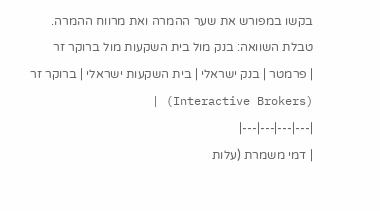בקשו במפורש את שער ההמרה ואת מרווח ההמרה.
טבלת השוואה: בנק מול בית השקעות מול ברוקר זר
| פרמטר | בנק ישראלי | בית השקעות ישראלי | ברוקר זר (Interactive Brokers) |
|---|---|---|---|
| דמי משמרת (עלות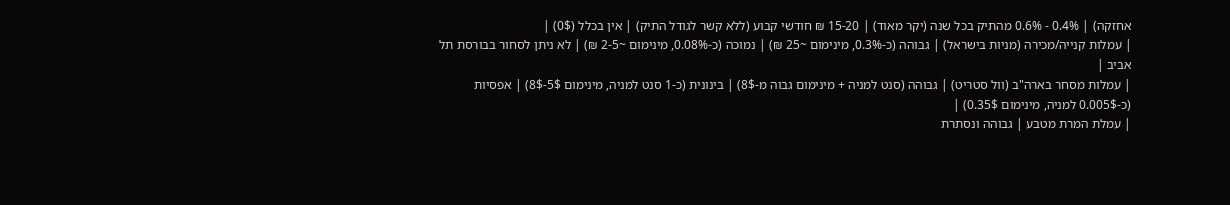אחזקה) | 0.4% - 0.6% מהתיק בכל שנה (יקר מאוד) | 15-20 ₪ חודשי קבוע (ללא קשר לגודל התיק) | אין בכלל (0$) |
| עמלות קנייה/מכירה (מניות בישראל) | גבוהה (כ-0.3%, מינימום ~25 ₪) | נמוכה (כ-0.08%, מינימום ~2-5 ₪) | לא ניתן לסחור בבורסת תל אביב |
| עמלות מסחר בארה"ב (וול סטריט) | גבוהה (סנט למניה + מינימום גבוה מ-8$) | בינונית (כ-1 סנט למניה, מינימום 5$-8$) | אפסיות (כ-0.005$ למניה, מינימום 0.35$) |
| עמלת המרת מטבע | גבוהה ונסתרת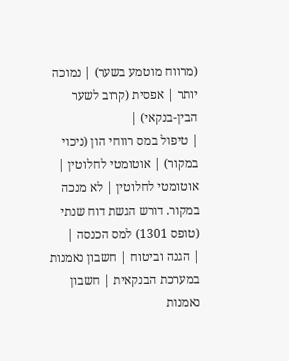(מרווח מוטמע בשער) | נמוכה יותר | אפסית (קרוב לשער הבין-בנקאי) |
| טיפול במס רווחי הון (ניכוי במקור) | אוטומטי לחלוטין | אוטומטי לחלוטין | לא מנכה במקור. דורש הגשת דוח שנתי (טופס 1301) למס הכנסה |
| הגנה וביטוח | חשבון נאמנות במערכת הבנקאית | חשבון נאמנות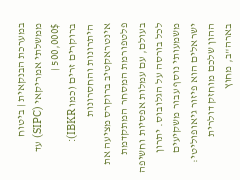במערכת הבנקאית | ביטוח ממשלתי אמריקאי (SIPC) עד 500,000$ |
ברוקרים זרים (כמו IBKR): היתרונות והחסרונות
אינטראקטיב ברוקרס מציעה את פלטפורמת המסחר המתקדמת בעולם, עם עמלות אפסיות וחשיפה לכל בורסה על הגלובוס. יתרון משמעותי נוסף עבור משקיעים ישראלים הוא פיזור גיאופוליטי: ההון שלכם מוחזק דולרית בארה"ב, מחוץ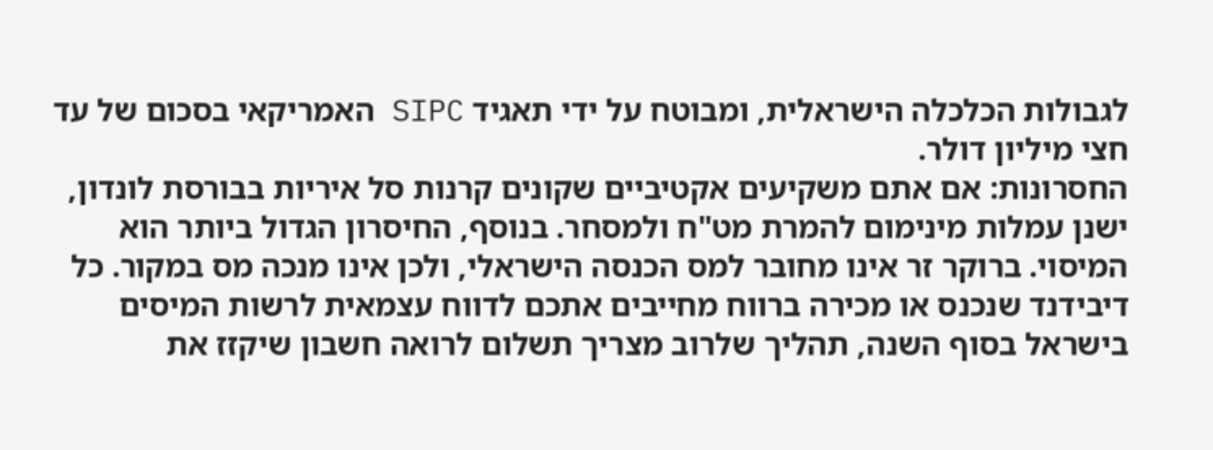לגבולות הכלכלה הישראלית, ומבוטח על ידי תאגיד SIPC האמריקאי בסכום של עד חצי מיליון דולר.
החסרונות: אם אתם משקיעים אקטיביים שקונים קרנות סל איריות בבורסת לונדון, ישנן עמלות מינימום להמרת מט"ח ולמסחר. בנוסף, החיסרון הגדול ביותר הוא המיסוי. ברוקר זר אינו מחובר למס הכנסה הישראלי, ולכן אינו מנכה מס במקור. כל דיבידנד שנכנס או מכירה ברווח מחייבים אתכם לדווח עצמאית לרשות המיסים בישראל בסוף השנה, תהליך שלרוב מצריך תשלום לרואה חשבון שיקזז את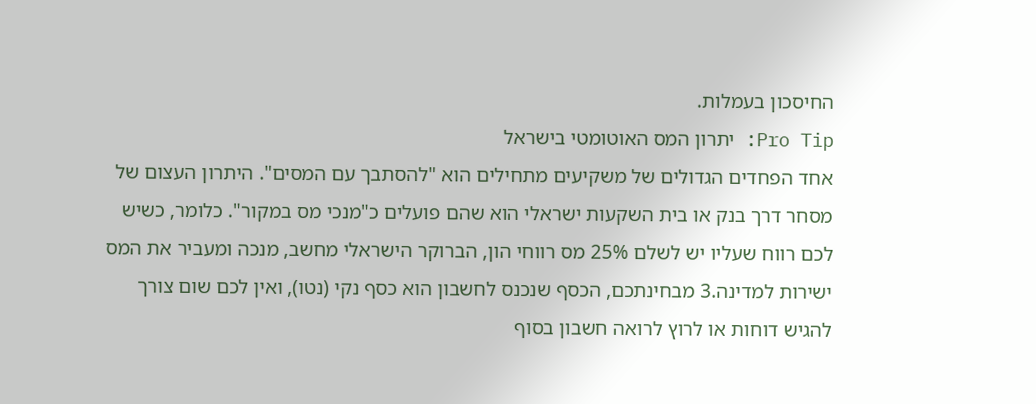החיסכון בעמלות.
Pro Tip: יתרון המס האוטומטי בישראל
אחד הפחדים הגדולים של משקיעים מתחילים הוא "להסתבך עם המסים". היתרון העצום של מסחר דרך בנק או בית השקעות ישראלי הוא שהם פועלים כ"מנכי מס במקור". כלומר, כשיש לכם רווח שעליו יש לשלם 25% מס רווחי הון, הברוקר הישראלי מחשב, מנכה ומעביר את המס ישירות למדינה.3 מבחינתכם, הכסף שנכנס לחשבון הוא כסף נקי (נטו), ואין לכם שום צורך להגיש דוחות או לרוץ לרואה חשבון בסוף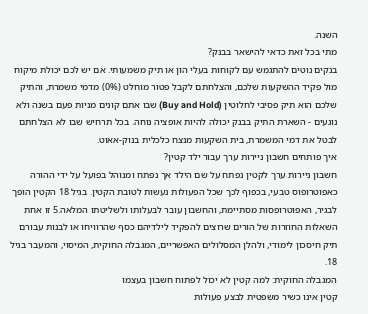השנה.
מתי בכל זאת כדאי להישאר בבנק?
בנקים נוטים להתגמש עם לקוחות בעלי הון או תיק משמעותי. אם יש לכם יכולת מיקוח מול פקיד ההשקעות שלכם, והצלחתם לקבל פטור מוחלט (0%) מדמי משמרת, והתיק שלכם הוא תיק פסיבי לחלוטין (Buy and Hold) שבו אתם קונים מניות פעם בשנה ולא נוגעים - השארת התיק בבנק יכולה להיות אופציה נוחה. בכל תרחיש שבו לא הצלחתם לבטל את דמי המשמרת, בית השקעות מנצח כלכלית בנוק-אאוט.
איך פותחים חשבון ניירות ערך עבור ילד קטין?
חשבון ניירות ערך לקטין נפתח על שם הילד אך נפתח ומנוהל בפועל על ידי ההורה כאפוטרופוס טבעי, בכפוף לכך שכל הפעולות נעשות לטובת הקטין. בגיל 18 הקטין הופך לבגיר, האפוטרופסות מסתיימת, והחשבון עובר לבעלותו ולשליטתו המלאה.5 זו אחת השאלות החוזרות של הורים שרוצים להפקיד לילדיהם כסף שהרוויחו או לבנות עבורם תיק חיסכון לימודי, ולהלן המסלולים האפשריים, המגבלה החוקית, המיסוי, והמעבר בגיל 18.
המגבלה החוקית: למה קטין לא יכול לפתוח חשבון בעצמו
קטין אינו כשיר משפטית לבצע פעולות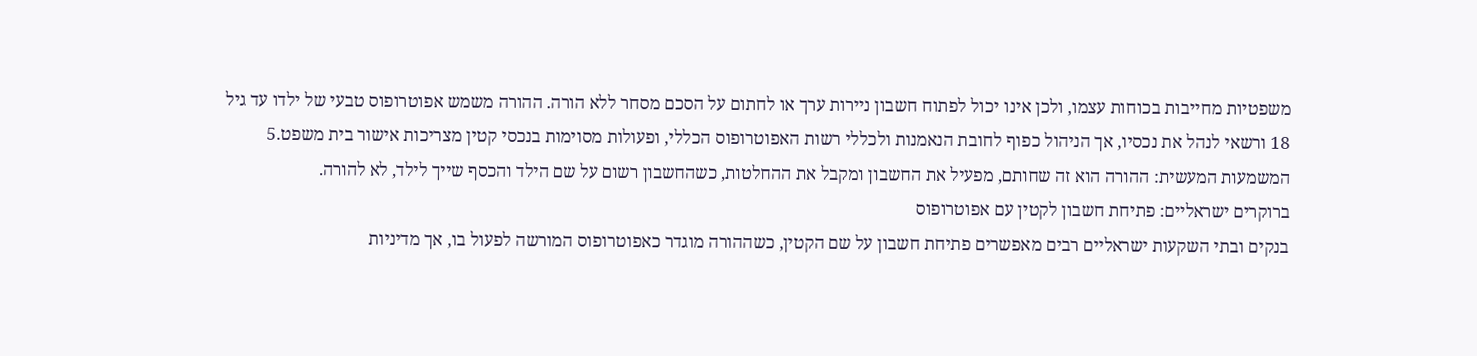משפטיות מחייבות בכוחות עצמו, ולכן אינו יכול לפתוח חשבון ניירות ערך או לחתום על הסכם מסחר ללא הורה. ההורה משמש אפוטרופוס טבעי של ילדו עד גיל 18 ורשאי לנהל את נכסיו, אך הניהול כפוף לחובת הנאמנות ולכללי רשות האפוטרופוס הכללי, ופעולות מסוימות בנכסי קטין מצריכות אישור בית משפט.5 המשמעות המעשית: ההורה הוא זה שחותם, מפעיל את החשבון ומקבל את ההחלטות, כשהחשבון רשום על שם הילד והכסף שייך לילד, לא להורה.
ברוקרים ישראליים: פתיחת חשבון לקטין עם אפוטרופוס
בנקים ובתי השקעות ישראליים רבים מאפשרים פתיחת חשבון על שם הקטין, כשההורה מוגדר כאפוטרופוס המורשה לפעול בו, אך מדיניות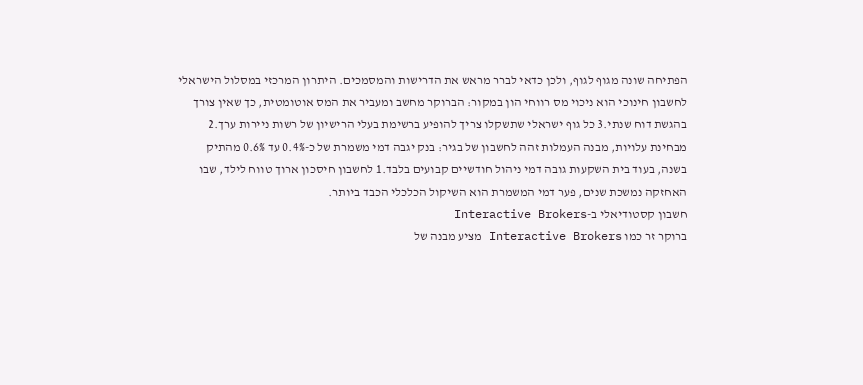הפתיחה שונה מגוף לגוף, ולכן כדאי לברר מראש את הדרישות והמסמכים. היתרון המרכזי במסלול הישראלי לחשבון חינוכי הוא ניכוי מס רווחי הון במקור: הברוקר מחשב ומעביר את המס אוטומטית, כך שאין צורך בהגשת דוח שנתי.3 כל גוף ישראלי שתשקלו צריך להופיע ברשימת בעלי הרישיון של רשות ניירות ערך.2 מבחינת עלויות, מבנה העמלות זהה לחשבון של בגיר: בנק יגבה דמי משמרת של כ-0.4% עד 0.6% מהתיק בשנה, בעוד בית השקעות גובה דמי ניהול חודשיים קבועים בלבד.1 לחשבון חיסכון ארוך טווח לילד, שבו האחזקה נמשכת שנים, פער דמי המשמרת הוא השיקול הכלכלי הכבד ביותר.
חשבון קסטודיאלי ב-Interactive Brokers
ברוקר זר כמו Interactive Brokers מציע מבנה של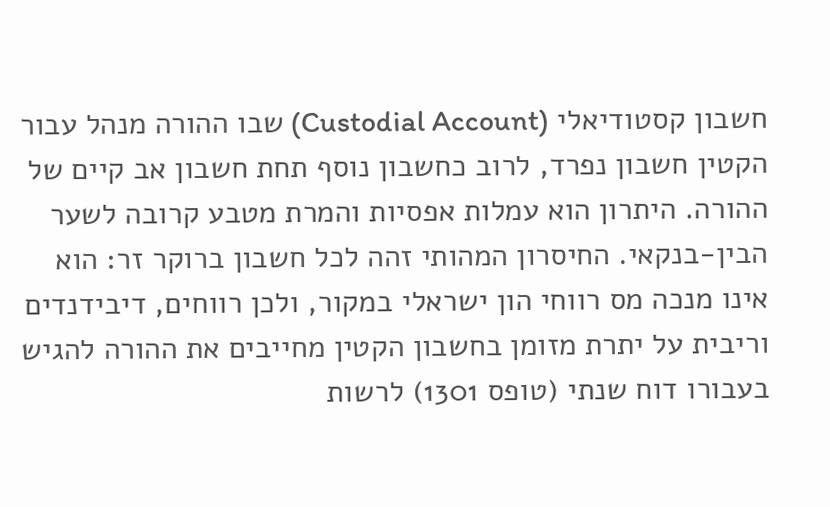חשבון קסטודיאלי (Custodial Account) שבו ההורה מנהל עבור הקטין חשבון נפרד, לרוב כחשבון נוסף תחת חשבון אב קיים של ההורה. היתרון הוא עמלות אפסיות והמרת מטבע קרובה לשער הבין-בנקאי. החיסרון המהותי זהה לכל חשבון ברוקר זר: הוא אינו מנכה מס רווחי הון ישראלי במקור, ולכן רווחים, דיבידנדים וריבית על יתרת מזומן בחשבון הקטין מחייבים את ההורה להגיש בעבורו דוח שנתי (טופס 1301) לרשות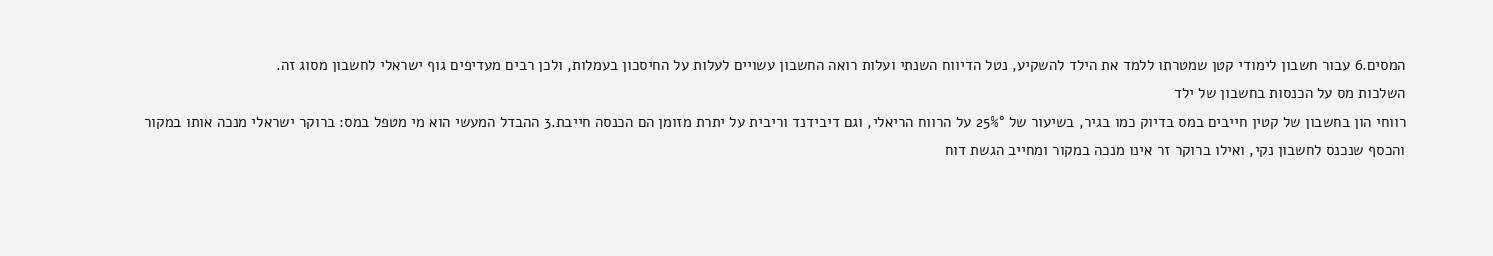המסים.6 עבור חשבון לימודי קטן שמטרתו ללמד את הילד להשקיע, נטל הדיווח השנתי ועלות רואה החשבון עשויים לעלות על החיסכון בעמלות, ולכן רבים מעדיפים גוף ישראלי לחשבון מסוג זה.
השלכות מס על הכנסות בחשבון של ילד
רווחי הון בחשבון של קטין חייבים במס בדיוק כמו בגיר, בשיעור של 25%° על הרווח הריאלי, וגם דיבידנד וריבית על יתרת מזומן הם הכנסה חייבת.3 ההבדל המעשי הוא מי מטפל במס: ברוקר ישראלי מנכה אותו במקור והכסף שנכנס לחשבון נקי, ואילו ברוקר זר אינו מנכה במקור ומחייב הגשת דוח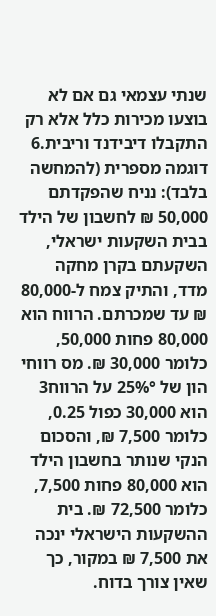שנתי עצמאי גם אם לא בוצעו מכירות כלל אלא רק התקבלו דיבידנד וריבית.6
דוגמה מספרית (להמחשה בלבד): נניח שהפקדתם 50,000 ₪ לחשבון של הילד בבית השקעות ישראלי, השקעתם בקרן מחקה מדד, והתיק צמח ל-80,000 ₪ עד שמכרתם. הרווח הוא 80,000 פחות 50,000, כלומר 30,000 ₪. מס רווחי הון של 25%° על הרווח3 הוא 30,000 כפול 0.25, כלומר 7,500 ₪, והסכום הנקי שנותר בחשבון הילד הוא 80,000 פחות 7,500, כלומר 72,500 ₪. בית ההשקעות הישראלי ינכה את 7,500 ₪ במקור, כך שאין צורך בדוח.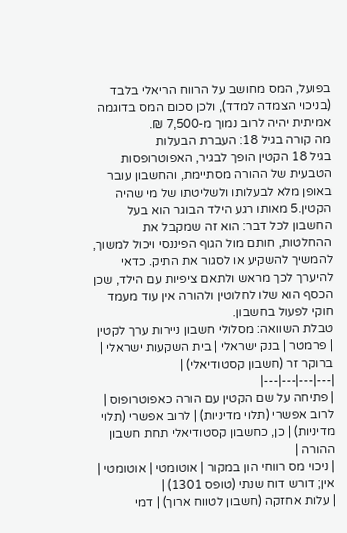בפועל, המס מחושב על הרווח הריאלי בלבד (בניכוי הצמדה למדד), ולכן סכום המס בדוגמה אמיתית יהיה לרוב נמוך מ-7,500 ₪.
מה קורה בגיל 18: העברת הבעלות
בגיל 18 הקטין הופך לבגיר, האפוטרופסות הטבעית של ההורה מסתיימת, והחשבון עובר באופן מלא לבעלותו ולשליטתו של מי שהיה הקטין.5 מאותו רגע הילד הבוגר הוא בעל החשבון לכל דבר: הוא זה שמקבל את ההחלטות, חותם מול הגוף הפיננסי ויכול למשוך, להמשיך להשקיע או לסגור את התיק. כדאי להיערך לכך מראש ולתאם ציפיות עם הילד, שכן הכסף הוא שלו לחלוטין ולהורה אין עוד מעמד חוקי לפעול בחשבון.
טבלת השוואה: מסלולי חשבון ניירות ערך לקטין
| פרמטר | בנק ישראלי | בית השקעות ישראלי | ברוקר זר (חשבון קסטודיאלי) |
|---|---|---|---|
| פתיחה על שם הקטין עם הורה כאפוטרופוס | לרוב אפשרי (תלוי מדיניות) | לרוב אפשרי (תלוי מדיניות) | כן, כחשבון קסטודיאלי תחת חשבון ההורה |
| ניכוי מס רווחי הון במקור | אוטומטי | אוטומטי | אין; דורש דוח שנתי (טופס 1301) |
| עלות אחזקה (חשבון לטווח ארוך) | דמי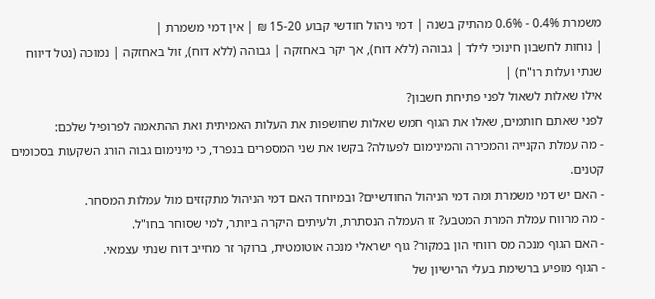משמרת 0.4% - 0.6% מהתיק בשנה | דמי ניהול חודשי קבוע 15-20 ₪ | אין דמי משמרת |
| נוחות לחשבון חינוכי לילד | גבוהה (ללא דוח), אך יקר באחזקה | גבוהה (ללא דוח), זול באחזקה | נמוכה (נטל דיווח שנתי ועלות רו"ח) |
אילו שאלות לשאול לפני פתיחת חשבון?
לפני שאתם חותמים, שאלו את הגוף חמש שאלות שחושפות את העלות האמיתית ואת ההתאמה לפרופיל שלכם:
- מה עמלת הקנייה והמכירה והמינימום לפעולה? בקשו את שני המספרים בנפרד, כי מינימום גבוה הורג השקעות בסכומים קטנים.
- האם יש דמי משמרת ומה דמי הניהול החודשיים? ובמיוחד האם דמי הניהול מתקזזים מול עמלות המסחר.
- מה מרווח עמלת המרת המטבע? זו העמלה הנסתרת, ולעיתים היקרה ביותר, למי שסוחר בחו"ל.
- האם הגוף מנכה מס רווחי הון במקור? גוף ישראלי מנכה אוטומטית, ברוקר זר מחייב דוח שנתי עצמאי.
- הגוף מופיע ברשימת בעלי הרישיון של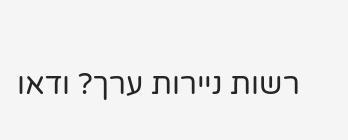רשות ניירות ערך? ודאו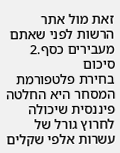זאת מול אתר הרשות לפני שאתם מעבירים כסף.2
סיכום
בחירת פלטפורמת המסחר היא החלטה פיננסית שיכולה לחרוץ גורל של עשרות אלפי שקלים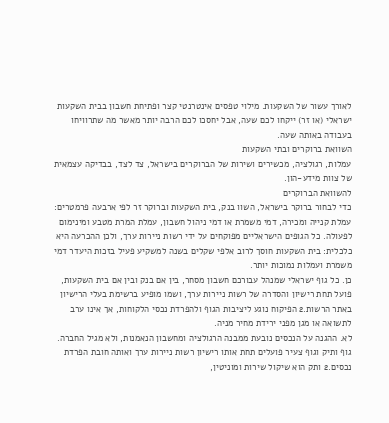לאורך עשור של השקעות. מילוי טפסים אינטרנטי קצר ופתיחת חשבון בבית השקעות ישראלי (או זר) ייקחו לכם שעה, אבל יחסכו לכם הרבה יותר מאשר מה שתרוויחו בעבודה באותה שעה.
השוואת ברוקרים ובתי השקעות
עמלות, רגולציה, מכשירים ושירות של הברוקרים בישראל, צד לצד, בבדיקה עצמאית של צוות מידע-הון.
להשוואת הברוקרים
כדי לבחור ברוקר בישראל, השוו בנק, בית השקעות וברוקר זר לפי ארבעה פרמטרים: עמלת קנייה ומכירה, דמי משמרת או דמי ניהול חשבון, עמלת המרת מטבע ומינימום לפעולה. כל הגופים הישראליים מפוקחים על ידי רשות ניירות ערך, ולכן ההכרעה היא כלכלית: בית השקעות חוסך לרוב אלפי שקלים בשנה למשקיע פעיל בזכות היעדר דמי משמרת ועמלות נמוכות יותר.
כן. כל גוף ישראלי שמנהל עבורכם חשבון מסחר, בין אם בנק ובין אם בית השקעות, פועל תחת רישיון והסדרה של רשות ניירות ערך, ושמו מופיע ברשימת בעלי הרישיון באתר הרשות.2 הפיקוח נוגע ליציבות הגוף ולהפרדת נכסי הלקוחות, אך אינו ערב לתשואה או מגן מפני ירידת מחיר מניה.
לא. ההגנה על הנכסים נובעת ממבנה הרגולציה ומחשבון הנאמנות, ולא מגיל החברה. גוף ותיק וגוף צעיר פועלים תחת אותו רישיון רשות ניירות ערך ואותה חובת הפרדת נכסים.2 ותק הוא שיקול שירות ומוניטין,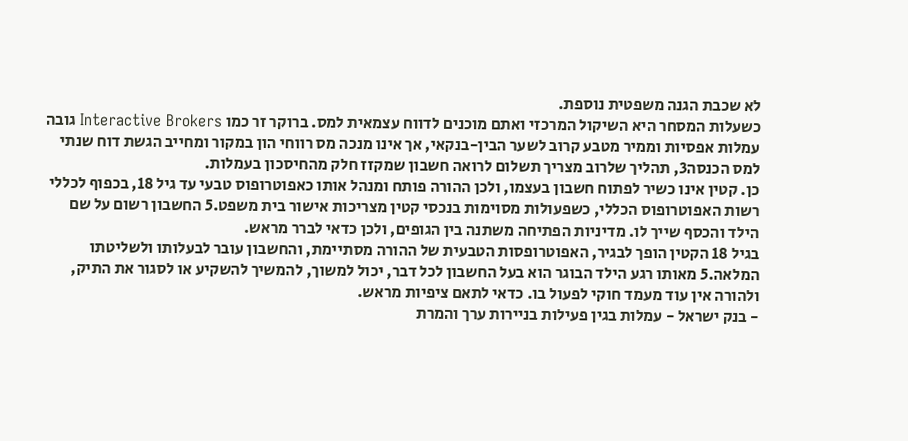לא שכבת הגנה משפטית נוספת.
כשעלות המסחר היא השיקול המרכזי ואתם מוכנים לדווח עצמאית למס. ברוקר זר כמו Interactive Brokers גובה עמלות אפסיות וממיר מטבע קרוב לשער הבין-בנקאי, אך אינו מנכה מס רווחי הון במקור ומחייב הגשת דוח שנתי למס הכנסה3, תהליך שלרוב מצריך תשלום לרואה חשבון שמקזז חלק מהחיסכון בעמלות.
כן. קטין אינו כשיר לפתוח חשבון בעצמו, ולכן ההורה פותח ומנהל אותו כאפוטרופוס טבעי עד גיל 18, בכפוף לכללי רשות האפוטרופוס הכללי, כשפעולות מסוימות בנכסי קטין מצריכות אישור בית משפט.5 החשבון רשום על שם הילד והכסף שייך לו. מדיניות הפתיחה משתנה בין הגופים, ולכן כדאי לברר מראש.
בגיל 18 הקטין הופך לבגיר, האפוטרופסות הטבעית של ההורה מסתיימת, והחשבון עובר לבעלותו ולשליטתו המלאה.5 מאותו רגע הילד הבוגר הוא בעל החשבון לכל דבר, יכול למשוך, להמשיך להשקיע או לסגור את התיק, ולהורה אין עוד מעמד חוקי לפעול בו. כדאי לתאם ציפיות מראש.
- בנק ישראל - עמלות בגין פעילות בניירות ערך והמרת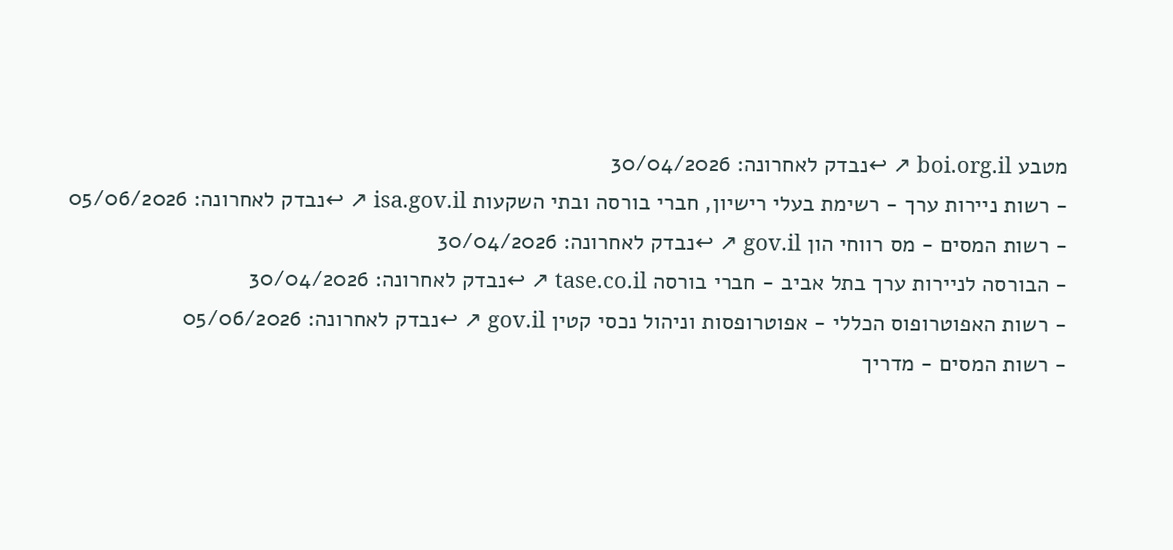מטבע boi.org.il ↗ ↩נבדק לאחרונה: 30/04/2026
- רשות ניירות ערך - רשימת בעלי רישיון, חברי בורסה ובתי השקעות isa.gov.il ↗ ↩נבדק לאחרונה: 05/06/2026
- רשות המסים - מס רווחי הון gov.il ↗ ↩נבדק לאחרונה: 30/04/2026
- הבורסה לניירות ערך בתל אביב - חברי בורסה tase.co.il ↗ ↩נבדק לאחרונה: 30/04/2026
- רשות האפוטרופוס הכללי - אפוטרופסות וניהול נכסי קטין gov.il ↗ ↩נבדק לאחרונה: 05/06/2026
- רשות המסים - מדריך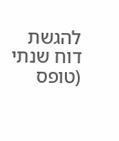להגשת דוח שנתי (טופס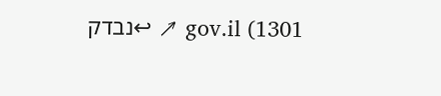1301) gov.il ↗ ↩נבדק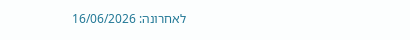לאחרונה: 16/06/2026